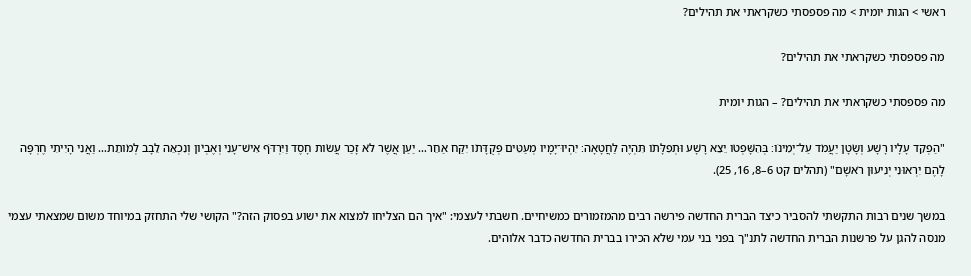ראשי > הגות יומית > מה פספסתי כשקראתי את תהילים?

מה פספסתי כשקראתי את תהילים?

מה פספסתי כשקראתי את תהילים? – הגות יומית

"הַפְקֵד עָלָיו רָשָׁע וְשָׂטָן יַעֲמֹד עַל־יְמִינֹו׃ בְּהִשָּׁפְטֹו יֵצֵא רָשָׁע וּתְפִלָּתֹו תִּהְיֶה לַחֲטָאָה׃ יִהְיוּ־יָמָיו מְעַטִּים פְּקֻדָּתֹו יִקַּח אַחֵר… יַעַן אֲשֶׁר לֹא זָכַר עֲשֹׂות חָסֶד וַיִּרְדֹּף אִישׁ־עָנִי וְאֶבְיֹון וְנִכְאֵה לֵבָב לְמֹותֵת… וַאֲנִי הָיִיתִי חֶרְפָּה לָהֶם יִרְאוּנִי יְנִיעוּן רֹאשָׁם" (תהלים קט 6–8, 16, 25).

במשך שנים רבות התקשתי להסביר כיצד הברית החדשה פירשה רבים מהמזמורים כמשיחיים. חשבתי לעצמי: "איך הם הצליחו למצוא את ישוע בפסוק הזה?" הקושי שלי התחזק במיוחד משום שמצאתי עצמי מנסה להגן על פרשנות הברית החדשה לתנ"ך בפני בני עמי שלא הכירו בברית החדשה כדבר אלוהים.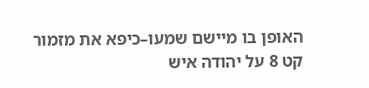האופן בו מיישם שמעו–כיפא את מזמור קט 8 על יהודה איש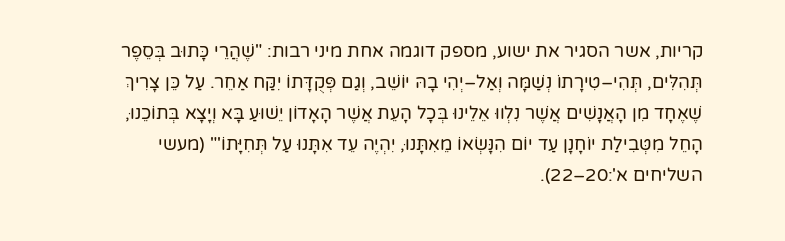קריות, אשר הסגיר את ישוע, מספק דוגמה אחת מיני רבות: "שֶׁהֲרֵי כָּתוּב בְּסֵפֶר תְּהִלִּים, תְּהִי–טִירָתוֹ נְשַׁמָּה וְאַל–יְהִי בָהּ יוֹשֵׁב, וְגַם פְּקֻדָּתוֹ יִקַּח אַחֵר. עַל כֵּן צָרִיךְ שֶׁאֶחָד מִן הָאֲנָשִׁים אֲשֶׁר נִלְווּ אֵלֵינוּ בְּכָל הָעֵת אֲשֶׁר הָאָדוֹן יֵשׁוּעַ בָּא וְיָצָא בְּתוֹכֵנוּ, הָחֵל מִטְּבִילַת יוֹחָנָן עַד יוֹם הִנָּשְׂאוֹ מֵאִתָּנוּ, יִהְיֶה עֵד אִתָּנוּ עַל תְּחִיָּתוֹ'" (מעשי השליחים א':20–22).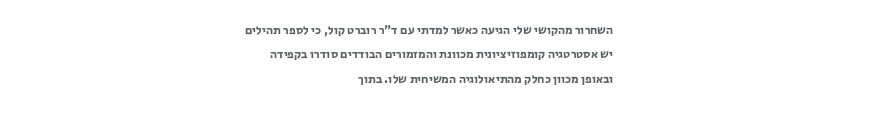השחרור מהקושי שלי הגיעה כאשר למדתי עם ד"ר רוברט קול, כי לספר תהילים יש אסטרטגיה קומפוזיציונית מכוונת והמזמורים הבודדים סודרו בקפידה ובאופן מכוון כחלק מהתיאולוגיה המשיחית שלו. בתוך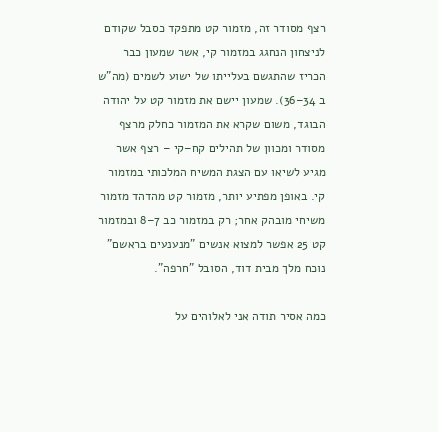רצף מסודר זה, מזמור קט מתפקד כסבל שקודם לניצחון הנחגג במזמור קי, אשר שמעון כבר הכריז שהתגשם בעלייתו של ישוע לשמים (מה"ש ב 34–36). שמעון יישם את מזמור קט על יהודה הבוגד, משום שקרא את המזמור כחלק מרצף מסודר ומכוון של תהילים קח–קי – רצף אשר מגיע לשיאו עם הצגת המשיח המלכותי במזמור קי. באופן מפתיע יותר, מזמור קט מהדהד מזמור משיחי מובהק אחר; רק במזמור כב 7–8 ובמזמור קט 25 אפשר למצוא אנשים "מנענעים בראשם" נוכח מלך מבית דוד, הסובל "חרפה".

כמה אסיר תודה אני לאלוהים על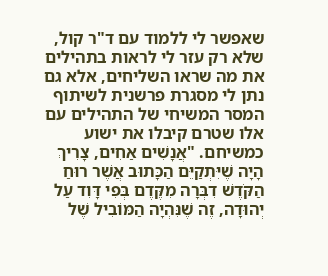שאפשר לי ללמוד עם ד"ר קול, שלא רק עזר לי לראות בתהילים את מה שראו השליחים, אלא גם נתן לי מסגרת פרשנית לשיתוף המסר המשיחי של התהילים עם אלו שטרם קיבלו את ישוע כמשיחם. "אֲנָשִׁים אַחִים, צָרִיךְ הָיָה שֶׁיִּתְקַיֵּם הַכָּתוּב אֲשֶׁר רוּחַ הַקֹּדֶשׁ דִבְּרָה מִקֶּדֶם בְּפִי דָּוִד עַל יְהוּדָה, זֶה שֶׁנִּהְיָה הַמּוֹבִיל שֶׁל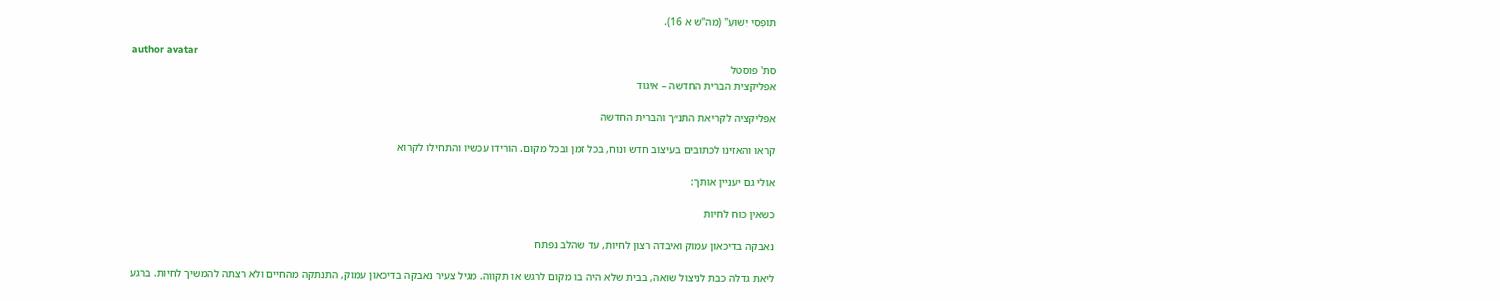תּוֹפְסֵי יֵשׁוּעַ" (מה"ש א 16).

author avatar
סת' פוסטל
אפליקצית הברית החדשה – איגוד

אפליקציה לקריאת התנ״ך והברית החדשה

קראו והאזינו לכתובים בעיצוב חדש ונוח, בכל זמן ובכל מקום. הורידו עכשיו והתחילו לקרוא

אולי גם יעניין אותך:

כשאין כוח לחיות

נאבקה בדיכאון עמוק ואיבדה רצון לחיות, עד שהלב נפתח

ליאת גדלה כבת לניצול שואה, בבית שלא היה בו מקום לרגש או תקווה. מגיל צעיר נאבקה בדיכאון עמוק, התנתקה מהחיים ולא רצתה להמשיך לחיות. ברגע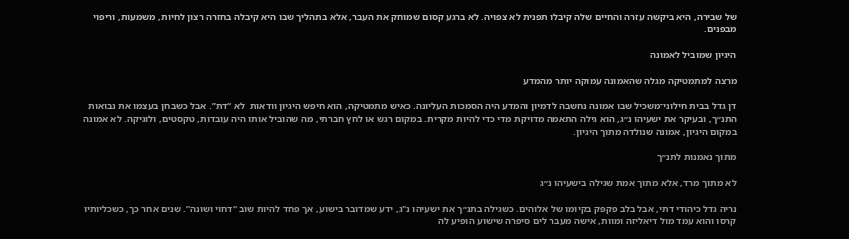של שבירה, היא ביקשה עזרה והחיים שלה קיבלו תפנית לא צפויה. לא ברגע קסום שמוחק את העבר, אלא בתהליך שבו היא קיבלה בחזרה רצון לחיות, משמעות, וריפוי מבפנים.

היגיון שמוביל לאמונה

מרצה למתמטיקה מגלה שהאמונה עמוקה יותר מהמדע

דן גדל בבית חילוני־משכיל שבו אמונה נחשבה לדמיון והמדע היה הסמכות העליונה. כאיש מתמטיקה, הוא חיפש היגיון וודאות  לא “דת”. אבל כשבחן בעצמו את נבואות התנ״ך, ובעיקר את ישעיהו נ״ג, הוא גילה התאמה מדויקת מדי כדי להיות מקרית. במקום רגש או לחץ חברתי, מה שהוביל אותו היה עובדות, טקסטים, ולוגיקה. לא אמונה במקום היגיון, אמונה שנולדה מתוך היגיון.

מתוך נאמנות לתנ״ך

לא מתוך מרד, אלא מתוך אמת שגילה בישעיהו נ״ג

נריה גדל כיהודי דתי, אבל בלב פקפק בקיומו של אלוהים. כשגילה בתנ״ך את ישעיהו נ"ג, ידע שמדובר בישוע, אך פחד להיות שוב “דחוי ושונה”. שנים אחר כך, כשכליותיו קרסו והוא עמד מול דיאליזה ומוות, אישה מעבר לים סיפרה שישוע הופיע לה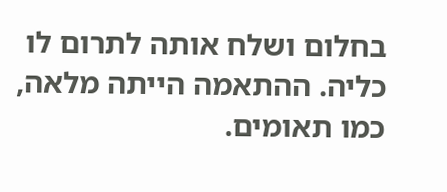בחלום ושלח אותה לתרום לו כליה. ההתאמה הייתה מלאה, כמו תאומים.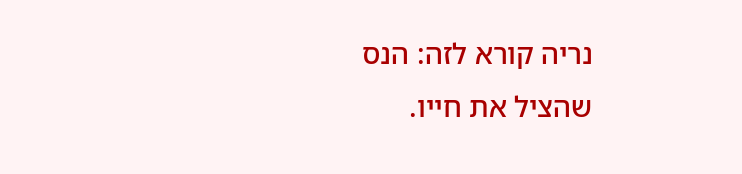נריה קורא לזה: הנס שהציל את חייו.